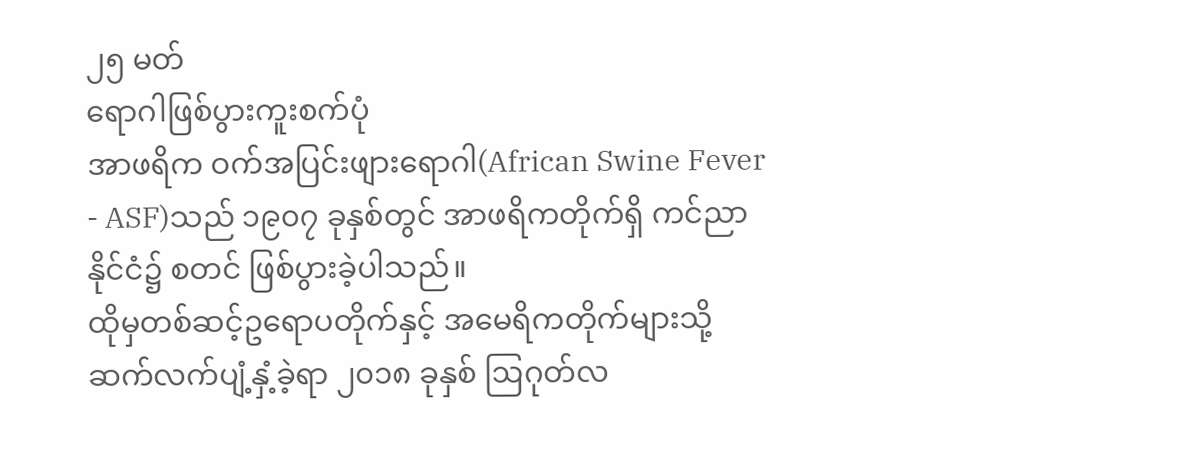၂၅ မတ်
ရောဂါဖြစ်ပွားကူးစက်ပုံ
အာဖရိက ဝက်အပြင်းဖျားရောဂါ(African Swine Fever - ASF)သည် ၁၉၀၇ ခုနှစ်တွင် အာဖရိကတိုက်ရှိ ကင်ညာနိုင်ငံ၌ စတင် ဖြစ်ပွားခဲ့ပါသည်။
ထိုမှတစ်ဆင့်ဥရောပတိုက်နှင့် အမေရိကတိုက်များသို့ ဆက်လက်ပျံ့နှံ့ခဲ့ရာ ၂၀၁၈ ခုနှစ် ဩဂုတ်လ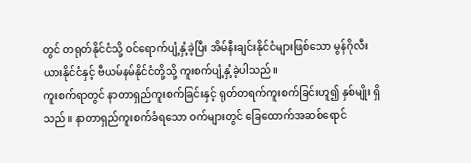တွင် တရုတ်နိုင်ငံသို့ ဝင်ရောက်ပျံ့နှံ့ခဲ့ပြီး အိမ်နီးချင်းနိုင်ငံများဖြစ်သော မွန်ဂိုလီးယားနိုင်ငံနှင့် ဗီယမ်နမ်နိုင်ငံတို့သို့ ကူးစက်ပျံ့နှံ့ခဲ့ပါသည်။
ကူးစက်ရာတွင် နာတာရှည်ကူးစက်ခြင်းနှင့် ရုတ်တရက်ကူးစက်ခြင်းဟူ၍ နှစ်မျိုး ရှိသည်။ နာတာရှည်ကူးစက်ခံရသော ဝက်များတွင် ခြေထောက်အဆစ်ရောင်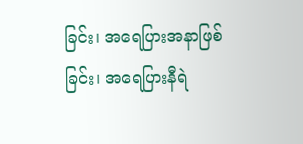ခြင်း၊ အရေပြားအနာဖြစ်ခြင်း၊ အရေပြားနီရဲ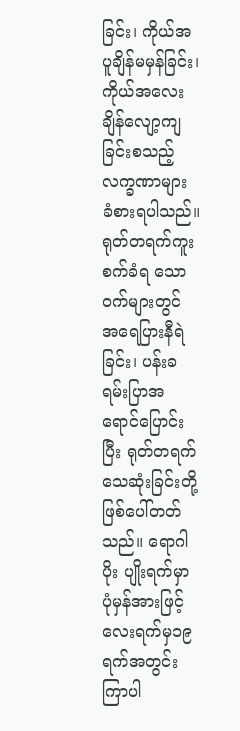ခြင်း၊ ကိုယ်အပူချိန်မမှန်ခြင်း၊ ကိုယ်အလေး ချိန်လျော့ကျခြင်းစသည့် လက္ခဏာများ ခံစားရပါသည်။ ရုတ်တရက်ကူးစက်ခံရ သောဝက်များတွင် အရေပြားနီရဲခြင်း၊ ပန်းခရမ်းပြာအရောင်ပြောင်းပြီး ရုတ်တရက်သေဆုံးခြင်းတို့ ဖြစ်ပေါ်တတ်သည်။ ရောဂါပိုး ပျိုးရက်မှာ ပုံမှန်အားဖြင့် လေးရက်မှ၁၉ ရက်အတွင်း ကြာပါ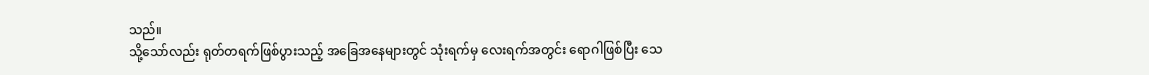သည်။
သို့သော်လည်း ရုတ်တရက်ဖြစ်ပွားသည့် အခြေအနေများတွင် သုံးရက်မှ လေးရက်အတွင်း ရောဂါဖြစ်ပြီး သေ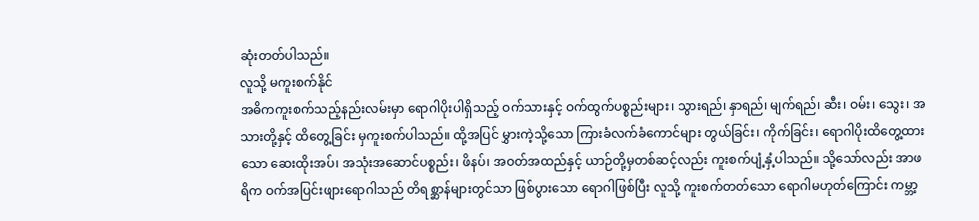ဆုံးတတ်ပါသည်။
လူသို့ မကူးစက်နိုင်
အဓိကကူးစက်သည့်နည်းလမ်းမှာ ရောဂါပိုးပါရှိသည့် ဝက်သားနှင့် ဝက်ထွက်ပစ္စည်းများ၊ သွားရည်၊ နှာရည်၊ မျက်ရည်၊ ဆီး၊ ဝမ်း၊ သွေး၊ အသားတို့နှင့် ထိတွေ့ခြင်း မှကူးစက်ပါသည်။ ထို့အပြင် မွှားကဲ့သို့သော ကြားခံလက်ခံကောင်များ တွယ်ခြင်း၊ ကိုက်ခြင်း၊ ရောဂါပိုးထိတွေ့ထားသော ဆေးထိုးအပ်၊ အသုံးအဆောင်ပစ္စည်း၊ ဖိနပ်၊ အဝတ်အထည်နှင့် ယာဉ်တို့မှတစ်ဆင့်လည်း ကူးစက်ပျံ့နှံ့ပါသည်။ သို့သော်လည်း အာဖရိက ဝက်အပြင်းဖျားရောဂါသည် တိရစ္ဆာန်များတွင်သာ ဖြစ်ပွားသော ရောဂါဖြစ်ပြီး လူသို့ ကူးစက်တတ်သော ရောဂါမဟုတ်ကြောင်း ကမ္ဘာ့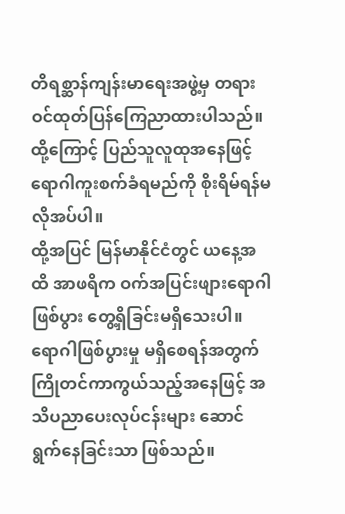တိရစ္ဆာန်ကျန်းမာရေးအဖွဲ့မှ တရားဝင်ထုတ်ပြန်ကြေညာထားပါသည်။ ထို့ကြောင့် ပြည်သူလူထုအနေဖြင့် ရောဂါကူးစက်ခံရမည်ကို စိုးရိမ်ရန်မလိုအပ်ပါ။
ထို့အပြင် မြန်မာနိုင်ငံတွင် ယနေ့အထိ အာဖရိက ဝက်အပြင်းဖျားရောဂါ ဖြစ်ပွား တွေ့ရှိခြင်းမရှိသေးပါ။ ရောဂါဖြစ်ပွားမှု မရှိစေရန်အတွက် ကြိုတင်ကာကွယ်သည့်အနေဖြင့် အသိပညာပေးလုပ်ငန်းများ ဆောင်ရွက်နေခြင်းသာ ဖြစ်သည်။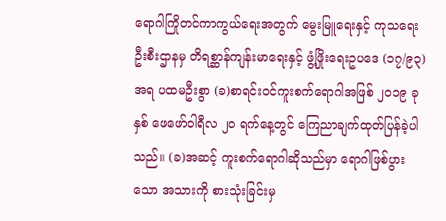ရောဂါကြိုတင်ကာကွယ်ရေးအတွက် မွေးမြူရေးနှင့် ကုသရေးဦးစီးဌာနမှ တိရစ္ဆာန်ကျန်းမာရေးနှင့် ဖွံ့ဖြိုးရေးဥပဒေ (၁၇/၉၃) အရ ပထမဦးစွာ (ခ)စာရင်းဝင်ကူးစက်ရောဂါအဖြစ် ၂၀၁၉ ခုနှစ် ဖေဖော်ဝါရီလ ၂၀ ရက်နေ့တွင် ကြေညာချက်ထုတ်ပြန်ခဲ့ပါသည်။ (ခ)အဆင့် ကူးစက်ရောဂါဆိုသည်မှာ ရောဂါဖြစ်ပွားသော အသားကို စားသုံးခြင်းမှ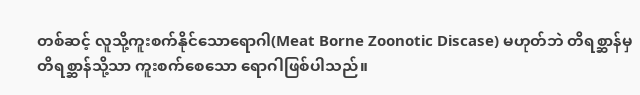တစ်ဆင့် လူသို့ကူးစက်နိုင်သောရောဂါ(Meat Borne Zoonotic Discase) မဟုတ်ဘဲ တိရစ္ဆာန်မှ တိရစ္ဆာန်သို့သာ ကူးစက်စေသော ရောဂါဖြစ်ပါသည်။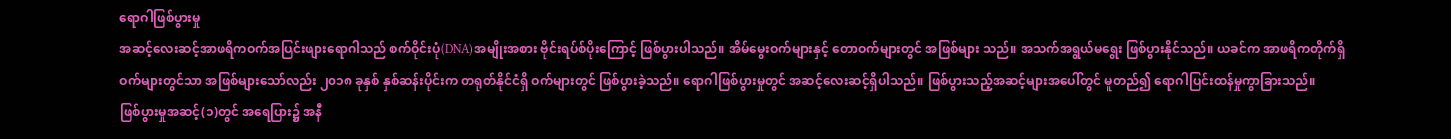ရောဂါဖြစ်ပွားမှု
အဆင့်လေးဆင့်အာဖရိကဝက်အပြင်းဖျားရောဂါသည် စက်ဝိုင်းပုံ(DNA)အမျိုးအစား ဗိုင်းရပ်စ်ပိုးကြောင့် ဖြစ်ပွားပါသည်။ အိမ်မွေးဝက်များနှင့် တောဝက်များတွင် အဖြစ်များ သည်။ အသက်အရွယ်မရွေး ဖြစ်ပွားနိုင်သည်။ ယခင်က အာဖရိကတိုက်ရှိ ဝက်များတွင်သာ အဖြစ်များသော်လည်း ၂၀၁၈ ခုနှစ် နှစ်ဆန်းပိုင်းက တရုတ်နိုင်ငံရှိ ဝက်များတွင် ဖြစ်ပွားခဲ့သည်။ ရောဂါဖြစ်ပွားမှုတွင် အဆင့်လေးဆင့်ရှိပါသည်။ ဖြစ်ပွားသည့်အဆင့်များအပေါ်တွင် မူတည်၍ ရောဂါပြင်းထန်မှုကွာခြားသည်။
ဖြစ်ပွားမှုအဆင့်(၁)တွင် အရေပြား၌ အနီ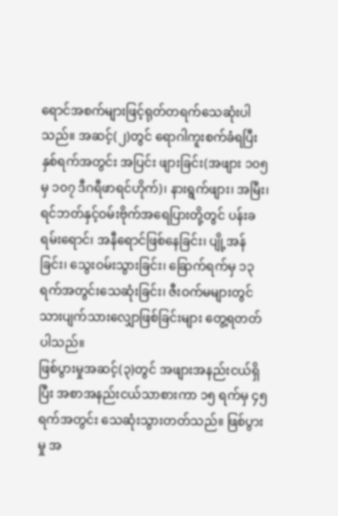ရောင်အစက်များဖြင့်ရုတ်တရက်သေဆုံးပါသည်။ အဆင့်(၂)တွင် ရောဂါကူးစက်ခံရပြီး နှစ်ရက်အတွင်း အပြင်း ဖျားခြင်း(အဖျား ၁၀၅ မှ ၁၀၇ ဒီဂရီဖာရင်ဟိုက်)၊ နားရွက်ဖျား၊ အမြီး၊ ရင်ဘတ်နှင့်ဝမ်းဗိုက်အရေပြားတို့တွင် ပန်းခရမ်းရောင်၊ အနီရောင်ဖြစ်နေခြင်း၊ ပျို့အန်ခြင်း၊ သွေးဝမ်းသွားခြင်း၊ ခြောက်ရက်မှ ၁၃ ရက်အတွင်းသေဆုံးခြင်း၊ ဇီးဝက်မများတွင်သားပျက်သားလျှောဖြစ်ခြင်းများ တွေ့ရတတ်ပါသည်။
ဖြစ်ပွားမှုအဆင့်(၃)တွင် အဖျားအနည်းငယ်ရှိပြီး အစာအနည်းငယ်သာစားကာ ၁၅ ရက်မှ ၄၅ ရက်အတွင်း သေဆုံးသွားတတ်သည်။ ဖြစ်ပွားမှု အ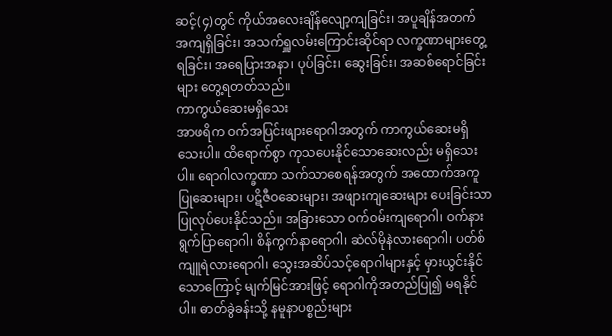ဆင့်(၄)တွင် ကိုယ်အလေးချိန်လျော့ကျခြင်း၊ အပူချိန်အတက် အကျရှိခြင်း၊ အသက်ရှူလမ်းကြောင်းဆိုင်ရာ လက္ခဏာများတွေ့ရခြင်း၊ အရေပြားအနာ၊ ပုပ်ခြင်း၊ ဆွေးခြင်း၊ အဆစ်ရောင်ခြင်းများ တွေ့ရတတ်သည်။
ကာကွယ်ဆေးမရှိသေး
အာဖရိက ဝက်အပြင်းဖျားရောဂါအတွက် ကာကွယ်ဆေးမရှိသေးပါ။ ထိရောက်စွာ ကုသပေးနိုင်သောဆေးလည်း မရှိသေးပါ။ ရောဂါလက္ခဏာ သက်သာစေရန်အတွက် အထောက်အကူပြုဆေးများ၊ ပဋိဇီဝဆေးများ၊ အဖျားကျဆေးများ ပေးခြင်းသာ ပြုလုပ်ပေးနိုင်သည်။ အခြားသော ဝက်ဝမ်းကျရောဂါ၊ ဝက်နားရွက်ပြာရောဂါ၊ စိန်ကွက်နာရောဂါ၊ ဆဲလ်မိုနဲလားရောဂါ၊ ပတ်စ်ကျူရဲလားရောဂါ၊ သွေးအဆိပ်သင့်ရောဂါများနှင့် မှားယွင်းနိုင်သောကြောင့် မျက်မြင်အားဖြင့် ရောဂါကိုအတည်ပြု၍ မရနိုင်ပါ။ ဓာတ်ခွဲခန်းသို့ နမူနာပစ္စည်းများ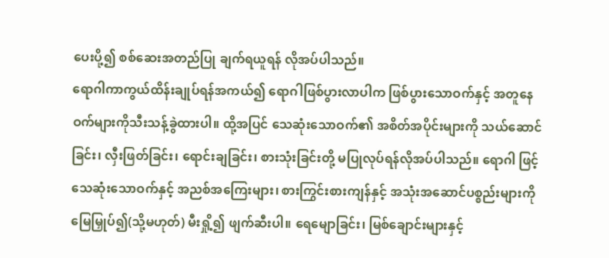ပေးပို့၍ စစ်ဆေးအတည်ပြု ချက်ရယူရန် လိုအပ်ပါသည်။
ရောဂါကာကွယ်ထိန်းချုပ်ရန်အကယ်၍ ရောဂါဖြစ်ပွားလာပါက ဖြစ်ပွားသောဝက်နှင့် အတူနေဝက်များကိုသီးသန့်ခွဲထားပါ။ ထို့အပြင် သေဆုံးသောဝက်၏ အစိတ်အပိုင်းများကို သယ်ဆောင်ခြင်း၊ လှီးဖြတ်ခြင်း၊ ရောင်းချခြင်း၊ စားသုံးခြင်းတို့ မပြုလုပ်ရန်လိုအပ်ပါသည်။ ရောဂါ ဖြင့်သေဆုံးသောဝက်နှင့် အညစ်အကြေးများ၊ စားကြွင်းစားကျန်နှင့် အသုံးအဆောင်ပစ္စည်းများကို မြေမြှုပ်၍(သို့မဟုတ်) မီးရှို့၍ ဖျက်ဆီးပါ။ ရေမျောခြင်း၊ မြစ်ချောင်းများနှင့်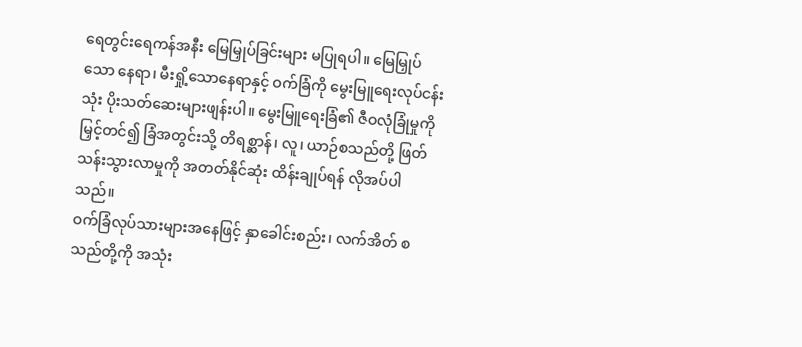ရေတွင်းရေကန်အနီး မြေမြှုပ်ခြင်းများ မပြုရပါ။ မြေမြှုပ်သော နေရာ၊ မီးရှို့သောနေရာနှင့် ဝက်ခြံကို မွေးမြူရေးလုပ်ငန်းသုံး ပိုးသတ်ဆေးများဖျန်းပါ။ မွေးမြူရေးခြံ၏ ဇီဝလုံခြုံမှုကို မြှင့်တင်၍ ခြံအတွင်းသို့ တိရစ္ဆာန်၊ လူ၊ ယာဉ်စသည်တို့ ဖြတ်သန်းသွားလာမှုကို အတတ်နိုင်ဆုံး ထိန်းချုပ်ရန် လိုအပ်ပါသည်။
ဝက်ခြံလုပ်သားများအနေဖြင့် နှာခေါင်းစည်း၊ လက်အိတ် စသည်တို့ကို အသုံး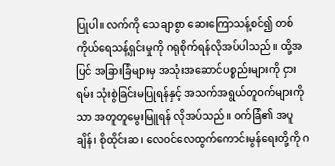ပြုပါ။ လက်ကို သေချာစွာ ဆေးကြောသန့်စင်၍ တစ်ကိုယ်ရေသန့်ရှင်းမှုကို ဂရုစိုက်ရန်လိုအပ်ပါသည်။ ထို့အပြင် အခြားခြံများမှ အသုံးအဆောင်ပစ္စည်းများကို ငှားရမ်း သုံးစွဲခြင်းမပြုရန်နှင့် အသက်အရွယ်တူဝက်များကိုသာ အတူတူမွေးမြူရန် လိုအပ်သည်။ ဝက်ခြံ၏ အပူချိန်၊ စိုထိုင်းဆ၊ လေဝင်လေထွက်ကောင်းမွန်ရေးတို့ကို ဂ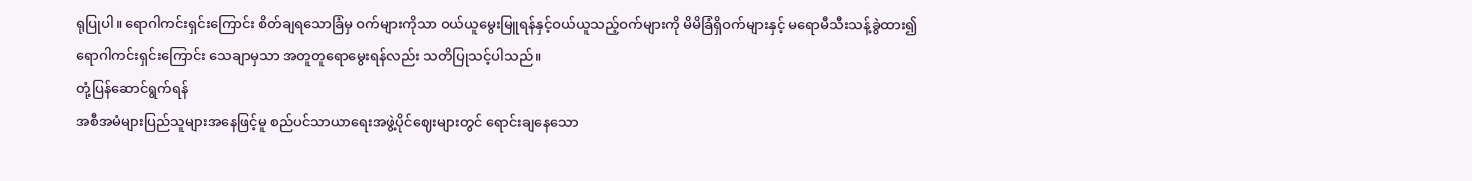ရုပြုပါ။ ရောဂါကင်းရှင်းကြောင်း စိတ်ချရသောခြံမှ ဝက်များကိုသာ ဝယ်ယူမွေးမြူရန်နှင့်ဝယ်ယူသည့်ဝက်များကို မိမိခြံရှိဝက်များနှင့် မရောမီသီးသန့်ခွဲထား၍ ရောဂါကင်းရှင်းကြောင်း သေချာမှသာ အတူတူရောမွေးရန်လည်း သတိပြုသင့်ပါသည်။
တုံ့ပြန်ဆောင်ရွက်ရန်
အစီအမံများပြည်သူများအနေဖြင့်မူ စည်ပင်သာယာရေးအဖွဲ့ပိုင်ဈေးများတွင် ရောင်းချနေသော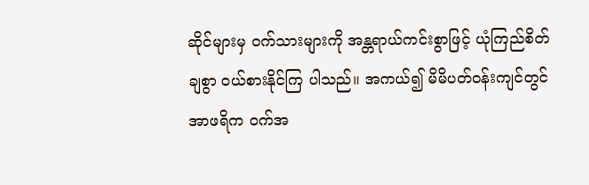ဆိုင်များမှ ဝက်သားများကို အန္တရာယ်ကင်းစွာဖြင့် ယုံကြည်စိတ်ချစွာ ဝယ်စားနိုင်ကြ ပါသည်။ အကယ်၍ မိမိပတ်ဝန်းကျင်တွင် အာဖရိက ဝက်အ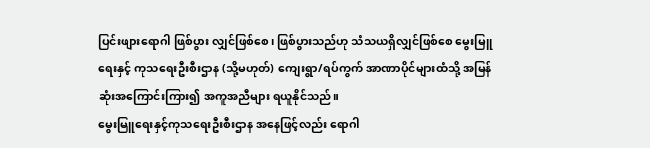ပြင်းဖျားရောဂါ ဖြစ်ပွား လျှင်ဖြစ်စေ၊ ဖြစ်ပွားသည်ဟု သံသယရှိလျှင်ဖြစ်စေ မွေးမြူရေးနှင့် ကုသရေးဦးစီးဌာန (သို့မဟုတ်) ကျေးရွာ/ရပ်ကွက် အာဏာပိုင်များထံသို့ အမြန်ဆုံးအကြောင်းကြား၍ အကူအညီများ ရယူနိုင်သည်။
မွေးမြူရေးနှင့်ကုသရေးဦးစီးဌာန အနေဖြင့်လည်း ရောဂါ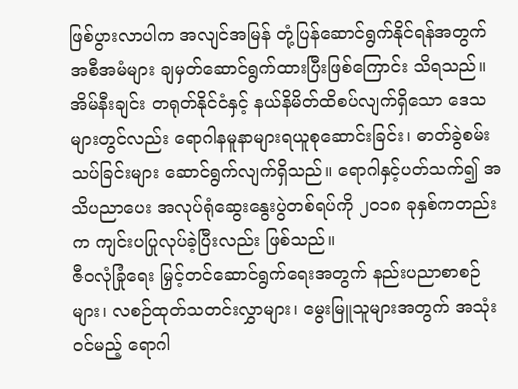ဖြစ်ပွားလာပါက အလျင်အမြန် တုံ့ပြန်ဆောင်ရွက်နိုင်ရန်အတွက် အစီအမံများ ချမှတ်ဆောင်ရွက်ထားပြီးဖြစ်ကြောင်း သိရသည်။ အိမ်နီးချင်း တရုတ်နိုင်ငံနှင့် နယ်နိမိတ်ထိစပ်လျက်ရှိသော ဒေသများတွင်လည်း ရောဂါနမူနာများရယူစုဆောင်းခြင်း၊ ဓာတ်ခွဲစမ်းသပ်ခြင်းများ ဆောင်ရွက်လျက်ရှိသည်။ ရောဂါနှင့်ပတ်သက်၍ အသိပညာပေး အလုပ်ရုံဆွေးနွေးပွဲတစ်ရပ်ကို ၂၀၁၈ ခုနှစ်ကတည်းက ကျင်းပပြုလုပ်ခဲ့ပြီးလည်း ဖြစ်သည်။
ဇီဝလုံခြုံရေး မြှင့်တင်ဆောင်ရွက်ရေးအတွက် နည်းပညာစာစဉ်များ၊ လစဉ်ထုတ်သတင်းလွှာများ၊ မွေးမြူသူများအတွက် အသုံးဝင်မည့် ရောဂါ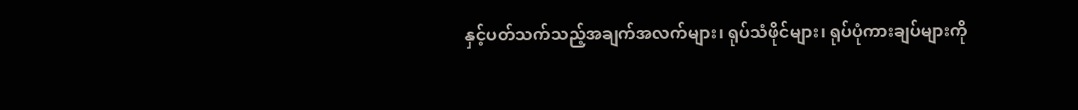နှင့်ပတ်သက်သည့်အချက်အလက်များ၊ ရုပ်သံဖိုင်များ၊ ရုပ်ပုံကားချပ်များကို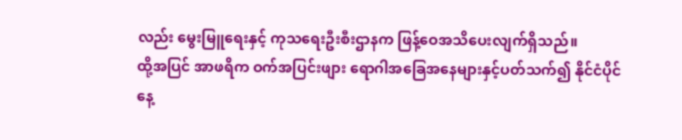လည်း မွေးမြူရေးနှင့် ကုသရေးဦးစီးဌာနက ဖြန့်ဝေအသိပေးလျက်ရှိသည်။
ထို့အပြင် အာဖရိက ဝက်အပြင်းဖျား ရောဂါအခြေအနေများနှင့်ပတ်သက်၍ နိုင်ငံပိုင် နေ့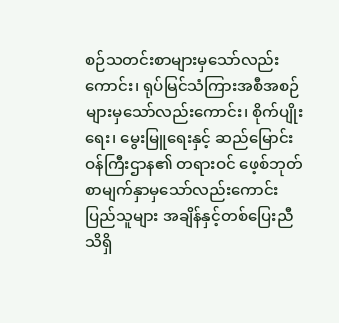စဉ်သတင်းစာများမှသော်လည်း ကောင်း၊ ရုပ်မြင်သံကြားအစီအစဉ်များမှသော်လည်းကောင်း၊ စိုက်ပျိုးရေး၊ မွေးမြူရေးနှင့် ဆည်မြောင်းဝန်ကြီးဌာန၏ တရားဝင် ဖေ့စ်ဘုတ်စာမျက်နှာမှသော်လည်းကောင်း ပြည်သူများ အချိန်နှင့်တစ်ပြေးညီ သိရှိ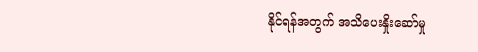နိုင်ရန်အတွက် အသိပေးနှိုးဆော်မှု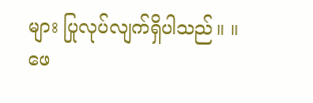များ ပြုလုပ်လျက်ရှိပါသည်။ ။
ဖေ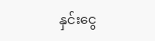နှင်းငွေ